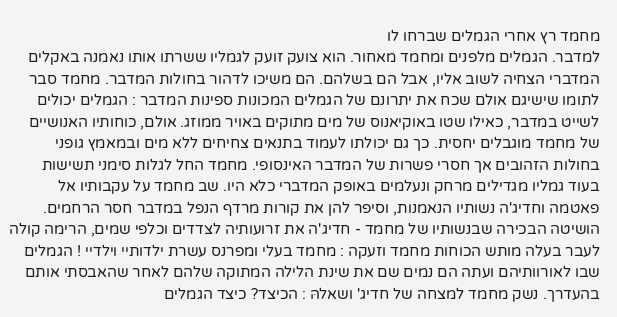מחמד רץ אחרי הגמלים שברחו לו
למדבר. הגמלים מלפנים ומחמד מאחור. הוא צועק זועק לגמליו ששרתו אותו נאמנה באקלים המדברי הצחיה לשוב אליו, אבל הם בשלהם. הם משיכו לדהור בחולות המדבר. מחמד סבר לתומו שישיגם אולם שכח את יתרונם של הגמלים המכונות ספינות המדבר : הגמלים יכולים לשייט במדבר, כאילו שטו באוקיאנוס של מים מתוקים באויר ממוזג. אולם, כוחותיו האנושיים של מחמד מוגבלים יחסית. כך גם יכולתו לעמוד בתנאים צחיחים ללא מים ובמאמץ גופני בחולות הזהובים אך חסרי פשרות של המדבר האינסופי. מחמד החל לגלות סימני תשישות בעוד גמליו מגדילים מרחק ונעלמים באופק המדברי כלא היו. שב מחמד על עקבותיו אל פאטמה וחדיג'ה נשותיו הנאמנות, וסיפר להן את קורות מרדף הנפל במדבר חסר הרחמים. הושיטה הבכירה שבנשותיו של מחמד - חדיג'ה את זרועותיה לצדדים וכלפי שמים, הרימה קולה לעבר בעלה מותש הכוחות מחמד וזעקה : מחמד בעלי ומפרנס עשרת ילדותיי וילדיי ! הגמלים שבו לאורוותיהם ועתה הם נמים שם את שינת הלילה המתוקה שלהם לאחר שהאבסתי אותם בהעדרך. נשק מחמד למצחה של חדיג' ושאלהּ : הכיצד? כיצד הגמלים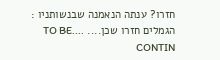חזרו? ענתה הנאמנה שבנשותניו : הגמלים חזרו שכן.... ....TO BE CONTIN